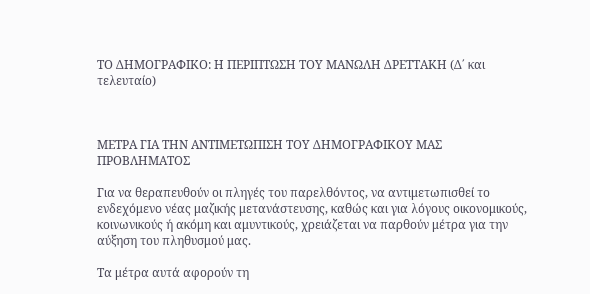ΤΟ ΔΗΜΟΓΡΑΦΙΚΟ: Η ΠΕΡΙΠΤΩΣΗ ΤΟΥ ΜΑΝΩΛΗ ΔΡΕΤΤΑΚΗ (Δ΄ και τελευταίο)



ΜΕΤΡΑ ΓΙΑ ΤΗΝ ΑΝΤΙΜΕΤΩΠΙΣΗ ΤΟΥ ΔΗΜΟΓΡΑΦΙΚΟΥ ΜΑΣ ΠΡΟΒΛΗΜΑΤΟΣ

Για να θεραπευθούν οι πληγές του παρελθόντος, να αντιμετωπισθεί το ενδεχόμενο νέας μαζικής μετανάστευσης, καθώς και για λόγους οικονομικούς, κοινωνικούς ή ακόμη και αμυντικούς, χρειάζεται να παρθούν μέτρα για την αύξηση του πληθυσμού μας.

Τα μέτρα αυτά αφορούν τη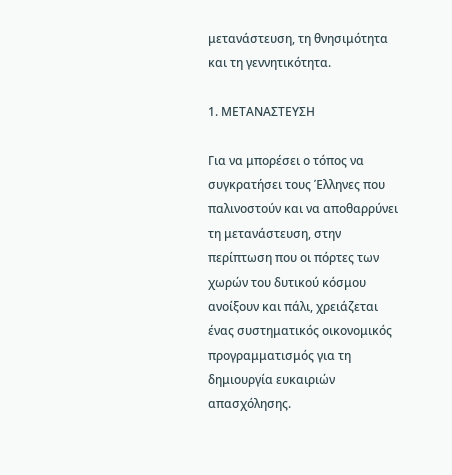μετανάστευση, τη θνησιμότητα και τη γεννητικότητα.

1. ΜΕΤΑΝΑΣΤΕΥΣΗ

Για να μπορέσει ο τόπος να συγκρατήσει τους Έλληνες που παλινοστούν και να αποθαρρύνει τη μετανάστευση, στην περίπτωση που οι πόρτες των χωρών του δυτικού κόσμου ανοίξουν και πάλι, χρειάζεται ένας συστηματικός οικονομικός προγραμματισμός για τη δημιουργία ευκαιριών απασχόλησης.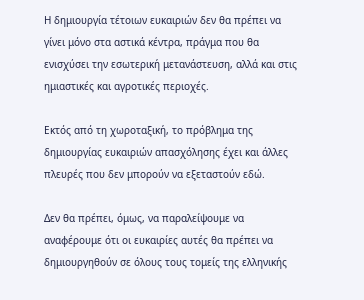Η δημιουργία τέτοιων ευκαιριών δεν θα πρέπει να γίνει μόνο στα αστικά κέντρα, πράγμα που θα ενισχύσει την εσωτερική μετανάστευση, αλλά και στις ημιαστικές και αγροτικές περιοχές.

Εκτός από τη χωροταξική, το πρόβλημα της δημιουργίας ευκαιριών απασχόλησης έχει και άλλες πλευρές που δεν μπορούν να εξεταστούν εδώ.

Δεν θα πρέπει, όμως, να παραλείψουμε να αναφέρουμε ότι οι ευκαιρίες αυτές θα πρέπει να δημιουργηθούν σε όλους τους τομείς της ελληνικής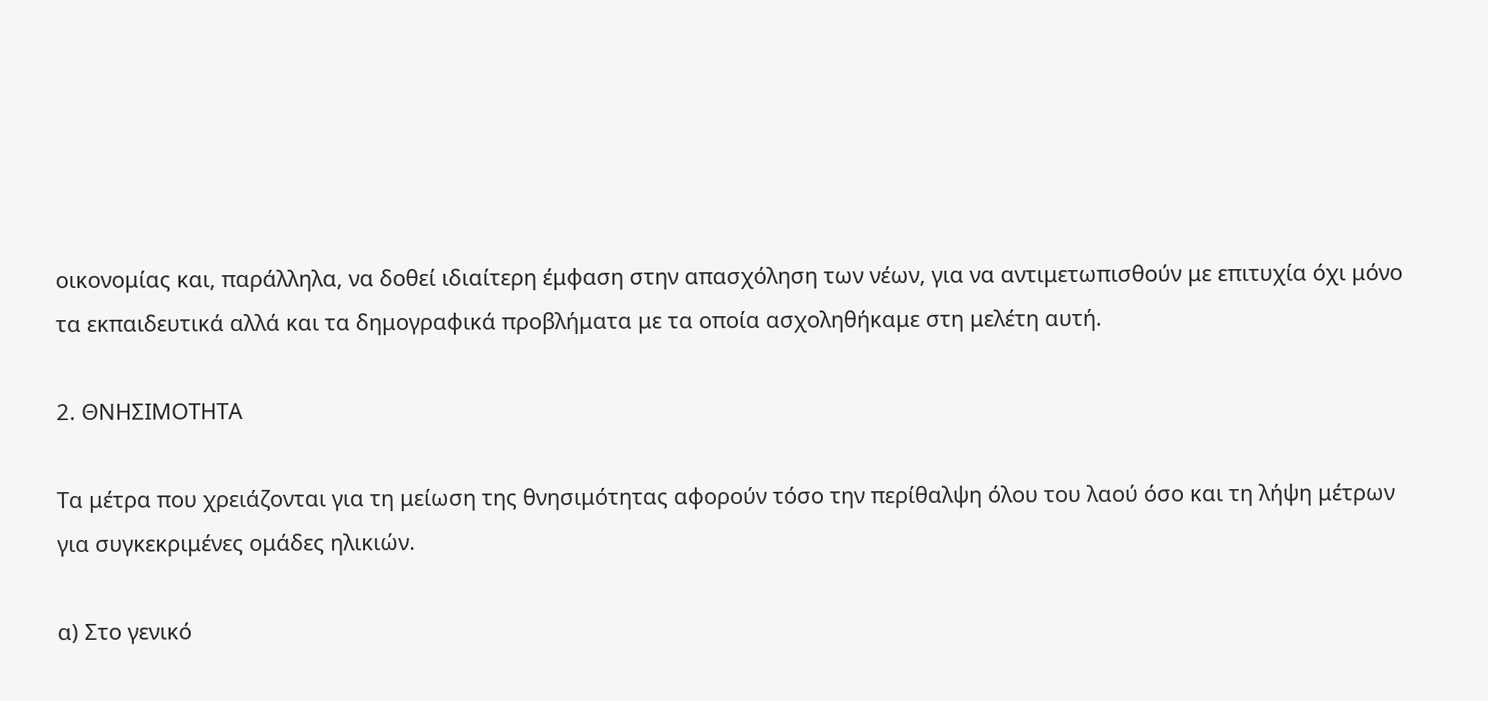οικονομίας και, παράλληλα, να δοθεί ιδιαίτερη έμφαση στην απασχόληση των νέων, για να αντιμετωπισθούν με επιτυχία όχι μόνο τα εκπαιδευτικά αλλά και τα δημογραφικά προβλήματα με τα οποία ασχοληθήκαμε στη μελέτη αυτή.

2. ΘΝΗΣΙΜΟΤΗΤΑ

Τα μέτρα που χρειάζονται για τη μείωση της θνησιμότητας αφορούν τόσο την περίθαλψη όλου του λαού όσο και τη λήψη μέτρων για συγκεκριμένες ομάδες ηλικιών.

α) Στο γενικό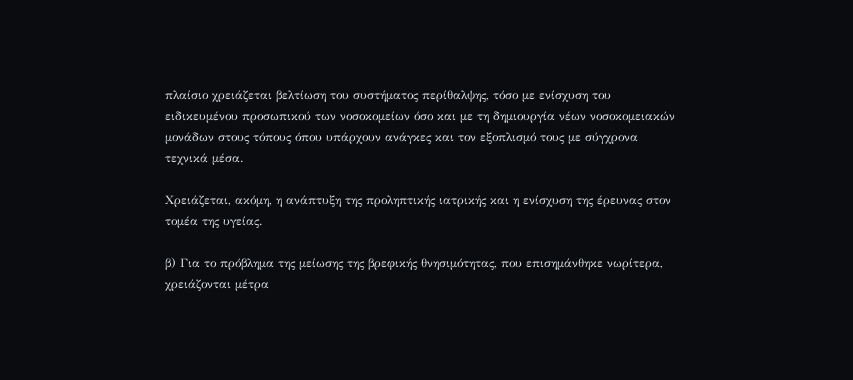πλαίσιο χρειάζεται βελτίωση του συστήματος περίθαλψης, τόσο με ενίσχυση του ειδικευμένου προσωπικού των νοσοκομείων όσο και με τη δημιουργία νέων νοσοκομειακών μονάδων στους τόπους όπου υπάρχουν ανάγκες και τον εξοπλισμό τους με σύγχρονα τεχνικά μέσα.

Χρειάζεται, ακόμη, η ανάπτυξη της προληπτικής ιατρικής και η ενίσχυση της έρευνας στον τομέα της υγείας.

β) Για το πρόβλημα της μείωσης της βρεφικής θνησιμότητας, που επισημάνθηκε νωρίτερα, χρειάζονται μέτρα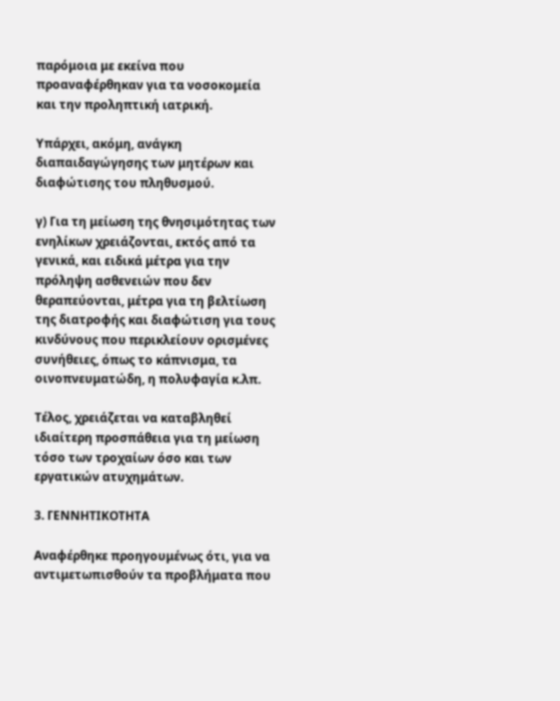παρόμοια με εκείνα που προαναφέρθηκαν για τα νοσοκομεία και την προληπτική ιατρική.

Υπάρχει, ακόμη, ανάγκη διαπαιδαγώγησης των μητέρων και διαφώτισης του πληθυσμού.

γ) Για τη μείωση της θνησιμότητας των ενηλίκων χρειάζονται, εκτός από τα γενικά, και ειδικά μέτρα για την πρόληψη ασθενειών που δεν θεραπεύονται, μέτρα για τη βελτίωση της διατροφής και διαφώτιση για τους κινδύνους που περικλείουν ορισμένες συνήθειες, όπως το κάπνισμα, τα οινοπνευματώδη, η πολυφαγία κ.λπ.

Τέλος, χρειάζεται να καταβληθεί ιδιαίτερη προσπάθεια για τη μείωση τόσο των τροχαίων όσο και των εργατικών ατυχημάτων.

3. ΓΕΝΝΗΤΙΚΟΤΗΤΑ

Αναφέρθηκε προηγουμένως ότι, για να αντιμετωπισθούν τα προβλήματα που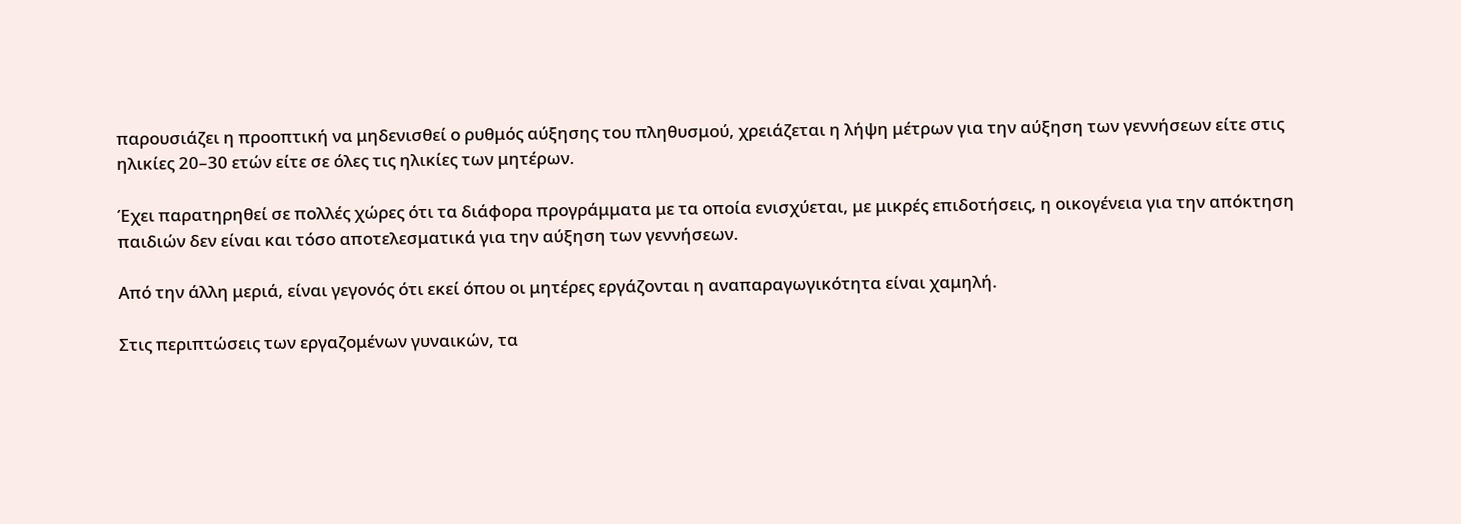παρουσιάζει η προοπτική να μηδενισθεί ο ρυθμός αύξησης του πληθυσμού, χρειάζεται η λήψη μέτρων για την αύξηση των γεννήσεων είτε στις ηλικίες 20–30 ετών είτε σε όλες τις ηλικίες των μητέρων.

Έχει παρατηρηθεί σε πολλές χώρες ότι τα διάφορα προγράμματα με τα οποία ενισχύεται, με μικρές επιδοτήσεις, η οικογένεια για την απόκτηση παιδιών δεν είναι και τόσο αποτελεσματικά για την αύξηση των γεννήσεων.

Από την άλλη μεριά, είναι γεγονός ότι εκεί όπου οι μητέρες εργάζονται η αναπαραγωγικότητα είναι χαμηλή.

Στις περιπτώσεις των εργαζομένων γυναικών, τα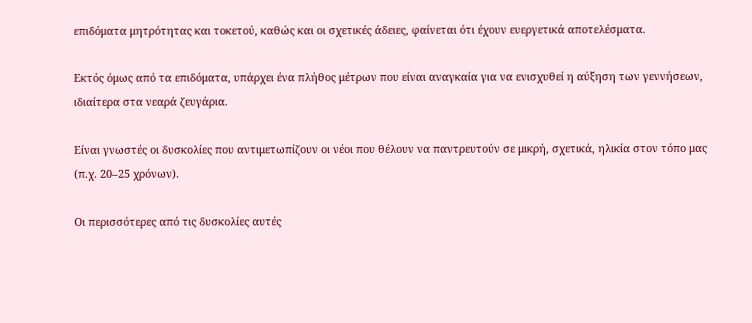επιδόματα μητρότητας και τοκετού, καθώς και οι σχετικές άδειες, φαίνεται ότι έχουν ευεργετικά αποτελέσματα.

Εκτός όμως από τα επιδόματα, υπάρχει ένα πλήθος μέτρων που είναι αναγκαία για να ενισχυθεί η αύξηση των γεννήσεων, ιδιαίτερα στα νεαρά ζευγάρια.

Είναι γνωστές οι δυσκολίες που αντιμετωπίζουν οι νέοι που θέλουν να παντρευτούν σε μικρή, σχετικά, ηλικία στον τόπο μας (π.χ. 20–25 χρόνων).

Οι περισσότερες από τις δυσκολίες αυτές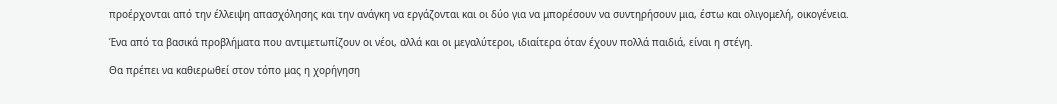προέρχονται από την έλλειψη απασχόλησης και την ανάγκη να εργάζονται και οι δύο για να μπορέσουν να συντηρήσουν μια, έστω και ολιγομελή, οικογένεια.

Ένα από τα βασικά προβλήματα που αντιμετωπίζουν οι νέοι, αλλά και οι μεγαλύτεροι, ιδιαίτερα όταν έχουν πολλά παιδιά, είναι η στέγη.

Θα πρέπει να καθιερωθεί στον τόπο μας η χορήγηση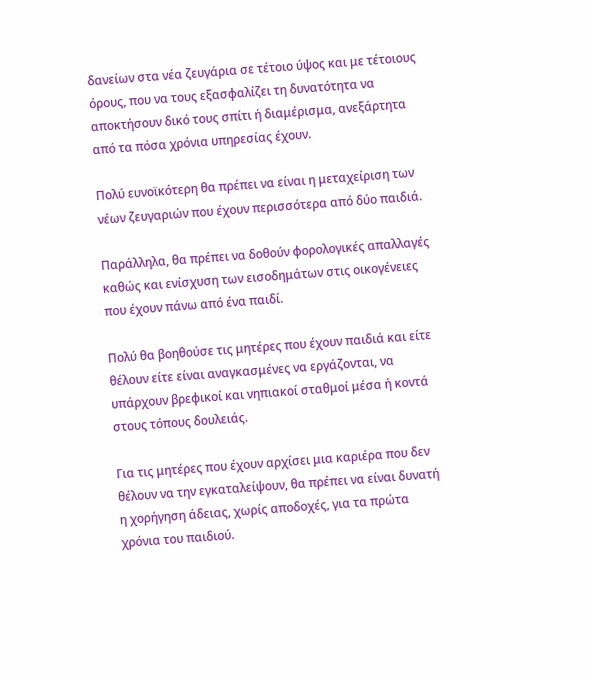δανείων στα νέα ζευγάρια σε τέτοιο ύψος και με τέτοιους όρους, που να τους εξασφαλίζει τη δυνατότητα να αποκτήσουν δικό τους σπίτι ή διαμέρισμα, ανεξάρτητα από τα πόσα χρόνια υπηρεσίας έχουν.

Πολύ ευνοϊκότερη θα πρέπει να είναι η μεταχείριση των νέων ζευγαριών που έχουν περισσότερα από δύο παιδιά.

Παράλληλα, θα πρέπει να δοθούν φορολογικές απαλλαγές καθώς και ενίσχυση των εισοδημάτων στις οικογένειες που έχουν πάνω από ένα παιδί.

Πολύ θα βοηθούσε τις μητέρες που έχουν παιδιά και είτε θέλουν είτε είναι αναγκασμένες να εργάζονται, να υπάρχουν βρεφικοί και νηπιακοί σταθμοί μέσα ή κοντά στους τόπους δουλειάς.

Για τις μητέρες που έχουν αρχίσει μια καριέρα που δεν θέλουν να την εγκαταλείψουν, θα πρέπει να είναι δυνατή η χορήγηση άδειας, χωρίς αποδοχές, για τα πρώτα χρόνια του παιδιού.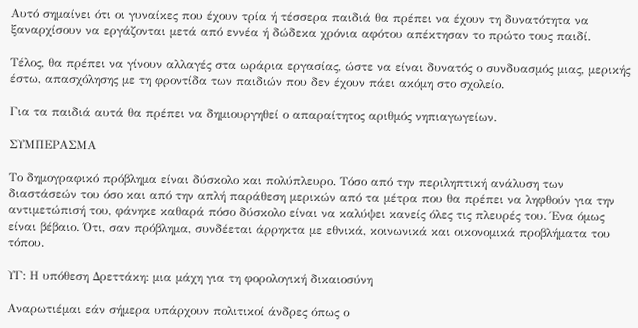Αυτό σημαίνει ότι οι γυναίκες που έχουν τρία ή τέσσερα παιδιά θα πρέπει να έχουν τη δυνατότητα να ξαναρχίσουν να εργάζονται μετά από εννέα ή δώδεκα χρόνια αφότου απέκτησαν το πρώτο τους παιδί.

Τέλος, θα πρέπει να γίνουν αλλαγές στα ωράρια εργασίας, ώστε να είναι δυνατός ο συνδυασμός μιας, μερικής έστω, απασχόλησης με τη φροντίδα των παιδιών που δεν έχουν πάει ακόμη στο σχολείο.

Για τα παιδιά αυτά θα πρέπει να δημιουργηθεί ο απαραίτητος αριθμός νηπιαγωγείων.

ΣΥΜΠΕΡΑΣΜΑ

Το δημογραφικό πρόβλημα είναι δύσκολο και πολύπλευρο. Τόσο από την περιληπτική ανάλυση των διαστάσεών του όσο και από την απλή παράθεση μερικών από τα μέτρα που θα πρέπει να ληφθούν για την αντιμετώπισή του, φάνηκε καθαρά πόσο δύσκολο είναι να καλύψει κανείς όλες τις πλευρές του. Ένα όμως είναι βέβαιο. Ότι, σαν πρόβλημα, συνδέεται άρρηκτα με εθνικά, κοινωνικά και οικονομικά προβλήματα του τόπου.

ΥΓ: Η υπόθεση Δρεττάκη: μια μάχη για τη φορολογική δικαιοσύνη

Αναρωτιέμαι εάν σήμερα υπάρχουν πολιτικοί άνδρες όπως ο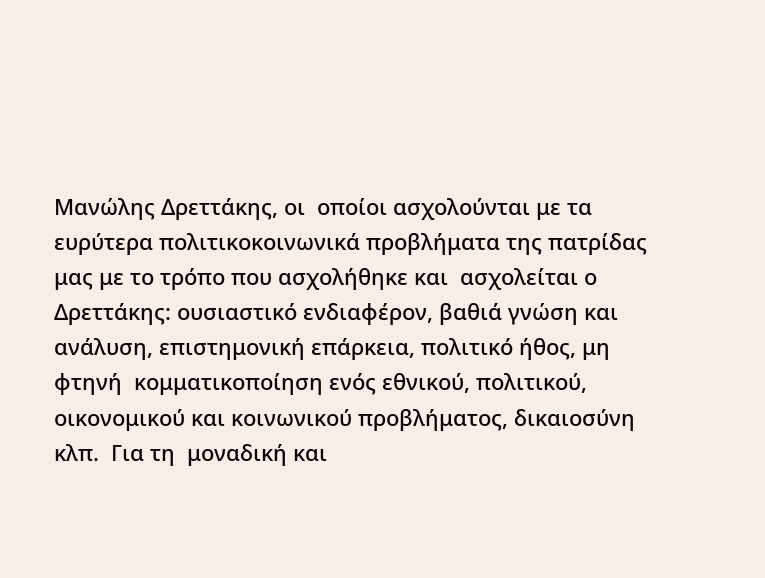Μανώλης Δρεττάκης, οι  οποίοι ασχολούνται με τα ευρύτερα πολιτικοκοινωνικά προβλήματα της πατρίδας μας με το τρόπο που ασχολήθηκε και  ασχολείται ο Δρεττάκης: ουσιαστικό ενδιαφέρον, βαθιά γνώση και ανάλυση, επιστημονική επάρκεια, πολιτικό ήθος, μη φτηνή  κομματικοποίηση ενός εθνικού, πολιτικού, οικονομικού και κοινωνικού προβλήματος, δικαιοσύνη κλπ.  Για τη  μοναδική και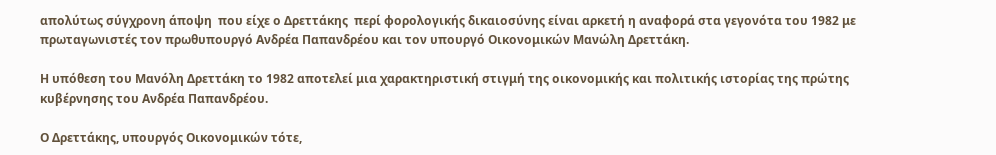απολύτως σύγχρονη άποψη  που είχε ο Δρεττάκης  περί φορολογικής δικαιοσύνης είναι αρκετή η αναφορά στα γεγονότα του 1982 με πρωταγωνιστές τον πρωθυπουργό Ανδρέα Παπανδρέου και τον υπουργό Οικονομικών Μανώλη Δρεττάκη.

Η υπόθεση του Μανόλη Δρεττάκη το 1982 αποτελεί μια χαρακτηριστική στιγμή της οικονομικής και πολιτικής ιστορίας της πρώτης κυβέρνησης του Ανδρέα Παπανδρέου.

Ο Δρεττάκης, υπουργός Οικονομικών τότε,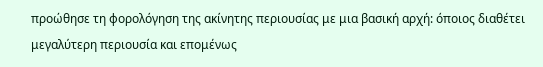προώθησε τη φορολόγηση της ακίνητης περιουσίας με μια βασική αρχή: όποιος διαθέτει μεγαλύτερη περιουσία και επομένως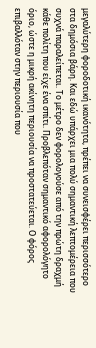μεγαλύτερη φοροδοτική ικανότητα, πρέπει να συνεισφέρει περισσότερο στα δημόσια βάρη. Και εδώ υπάρχει μια πολύ σημαντική λεπτομέρεια που συχνά παραλείπεται. Το μέτρο δεν φορολογούσε από την πρώτη δραχμή κάθε πολίτη που είχε ένα σπίτι. Προβλεπόταν σημαντικό αφορολόγητο όριο, ώστε η μικρή ακίνητη περιουσία να προστατεύεται. Ο φόρος επιβαλλόταν στην περιουσία που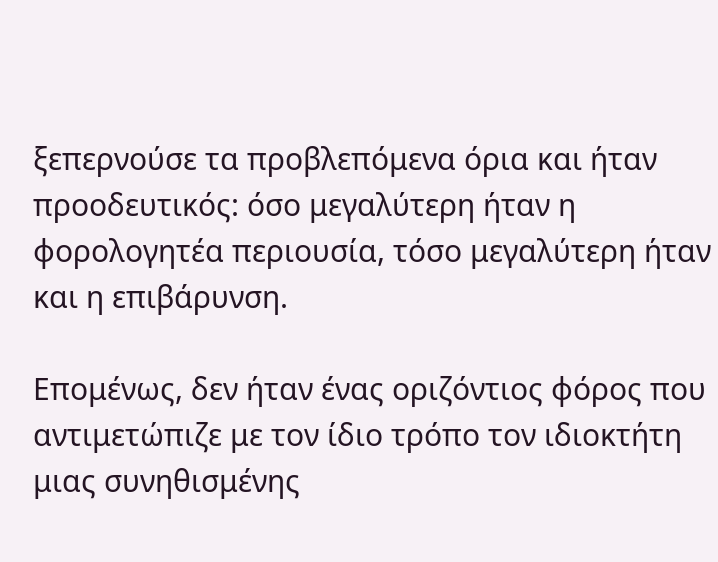ξεπερνούσε τα προβλεπόμενα όρια και ήταν προοδευτικός: όσο μεγαλύτερη ήταν η φορολογητέα περιουσία, τόσο μεγαλύτερη ήταν και η επιβάρυνση.

Επομένως, δεν ήταν ένας οριζόντιος φόρος που αντιμετώπιζε με τον ίδιο τρόπο τον ιδιοκτήτη μιας συνηθισμένης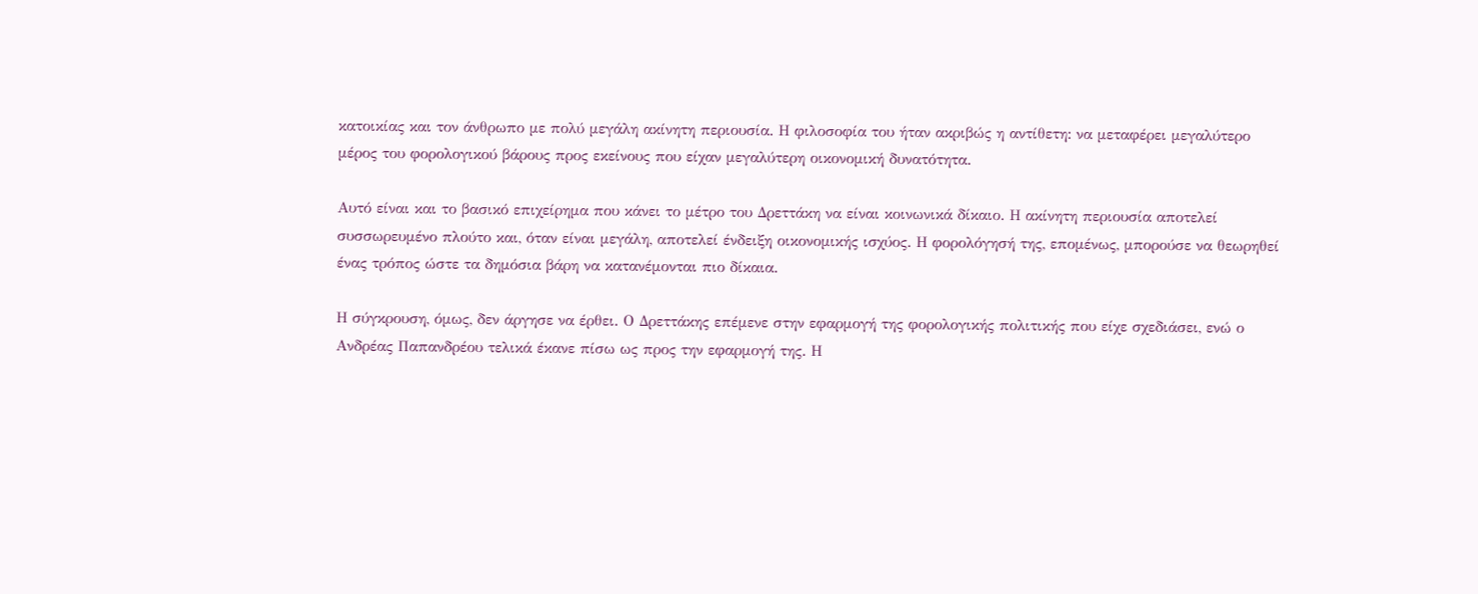κατοικίας και τον άνθρωπο με πολύ μεγάλη ακίνητη περιουσία. Η φιλοσοφία του ήταν ακριβώς η αντίθετη: να μεταφέρει μεγαλύτερο μέρος του φορολογικού βάρους προς εκείνους που είχαν μεγαλύτερη οικονομική δυνατότητα.

Αυτό είναι και το βασικό επιχείρημα που κάνει το μέτρο του Δρεττάκη να είναι κοινωνικά δίκαιο. Η ακίνητη περιουσία αποτελεί συσσωρευμένο πλούτο και, όταν είναι μεγάλη, αποτελεί ένδειξη οικονομικής ισχύος. Η φορολόγησή της, επομένως, μπορούσε να θεωρηθεί ένας τρόπος ώστε τα δημόσια βάρη να κατανέμονται πιο δίκαια.

Η σύγκρουση, όμως, δεν άργησε να έρθει. Ο Δρεττάκης επέμενε στην εφαρμογή της φορολογικής πολιτικής που είχε σχεδιάσει, ενώ ο Ανδρέας Παπανδρέου τελικά έκανε πίσω ως προς την εφαρμογή της. Η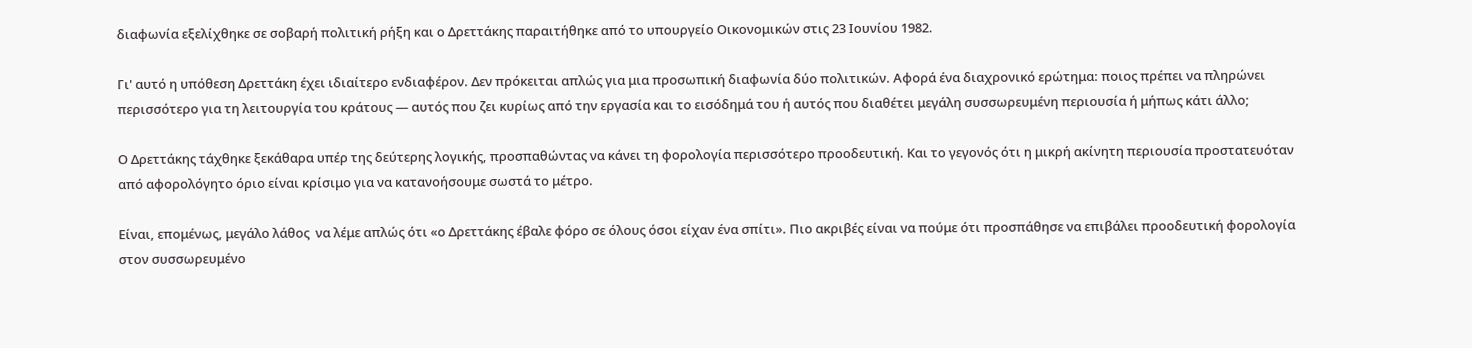διαφωνία εξελίχθηκε σε σοβαρή πολιτική ρήξη και ο Δρεττάκης παραιτήθηκε από το υπουργείο Οικονομικών στις 23 Ιουνίου 1982.

Γι' αυτό η υπόθεση Δρεττάκη έχει ιδιαίτερο ενδιαφέρον. Δεν πρόκειται απλώς για μια προσωπική διαφωνία δύο πολιτικών. Αφορά ένα διαχρονικό ερώτημα: ποιος πρέπει να πληρώνει περισσότερο για τη λειτουργία του κράτους — αυτός που ζει κυρίως από την εργασία και το εισόδημά του ή αυτός που διαθέτει μεγάλη συσσωρευμένη περιουσία ή μήπως κάτι άλλο;

Ο Δρεττάκης τάχθηκε ξεκάθαρα υπέρ της δεύτερης λογικής, προσπαθώντας να κάνει τη φορολογία περισσότερο προοδευτική. Και το γεγονός ότι η μικρή ακίνητη περιουσία προστατευόταν από αφορολόγητο όριο είναι κρίσιμο για να κατανοήσουμε σωστά το μέτρο.

Είναι, επομένως, μεγάλο λάθος  να λέμε απλώς ότι «ο Δρεττάκης έβαλε φόρο σε όλους όσοι είχαν ένα σπίτι». Πιο ακριβές είναι να πούμε ότι προσπάθησε να επιβάλει προοδευτική φορολογία στον συσσωρευμένο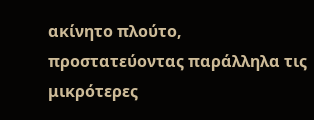ακίνητο πλούτο, προστατεύοντας παράλληλα τις μικρότερες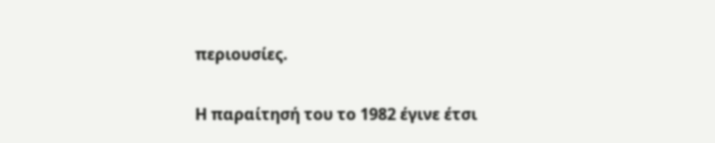περιουσίες.

Η παραίτησή του το 1982 έγινε έτσι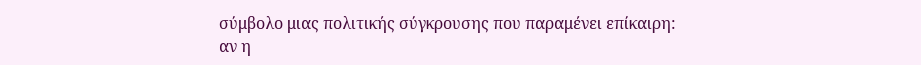σύμβολο μιας πολιτικής σύγκρουσης που παραμένει επίκαιρη: αν η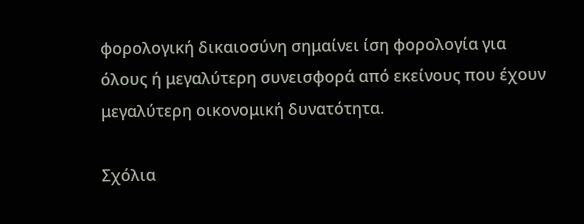φορολογική δικαιοσύνη σημαίνει ίση φορολογία για όλους ή μεγαλύτερη συνεισφορά από εκείνους που έχουν μεγαλύτερη οικονομική δυνατότητα.

Σχόλια